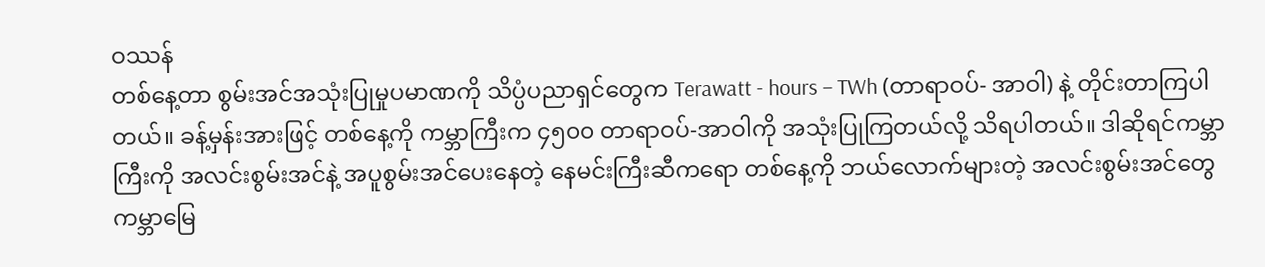ဝဿန်
တစ်နေ့တာ စွမ်းအင်အသုံးပြုမှုပမာဏကို သိပ္ပံပညာရှင်တွေက Terawatt - hours – TWh (တာရာဝပ်- အာဝါ) နဲ့ တိုင်းတာကြပါတယ်။ ခန့်မှန်းအားဖြင့် တစ်နေ့ကို ကမ္ဘာကြီးက ၄၅၀၀ တာရာဝပ်-အာဝါကို အသုံးပြုကြတယ်လို့ သိရပါတယ်။ ဒါဆိုရင်ကမ္ဘာကြီးကို အလင်းစွမ်းအင်နဲ့ အပူစွမ်းအင်ပေးနေတဲ့ နေမင်းကြီးဆီကရော တစ်နေ့ကို ဘယ်လောက်များတဲ့ အလင်းစွမ်းအင်တွေ ကမ္ဘာမြေ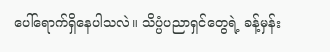ပေါ်ရောက်ရှိနေပါသလဲ။ သိပ္ပံပညာရှင်တွေရဲ့ ခန့်မှန်း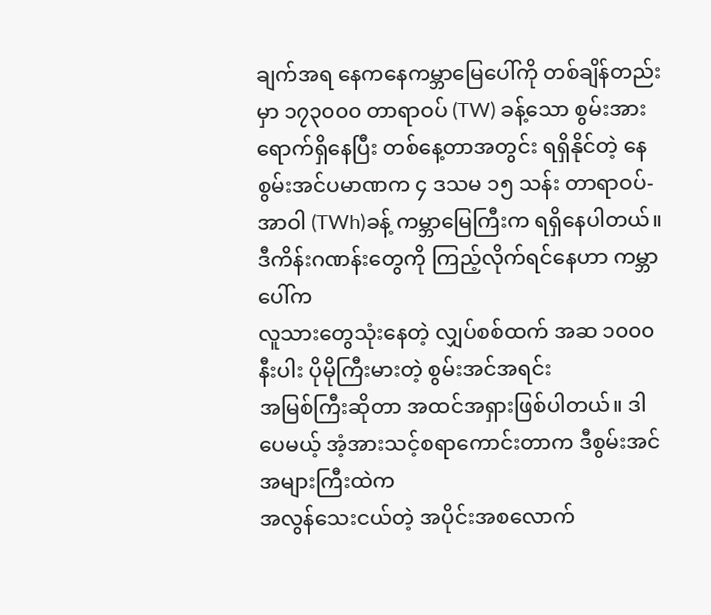ချက်အရ နေကနေကမ္ဘာမြေပေါ်ကို တစ်ချိန်တည်းမှာ ၁၇၃၀၀၀ တာရာဝပ် (TW) ခန့်သော စွမ်းအားရောက်ရှိနေပြီး တစ်နေ့တာအတွင်း ရရှိနိုင်တဲ့ နေစွမ်းအင်ပမာဏက ၄ ဒသမ ၁၅ သန်း တာရာဝပ်- အာဝါ (TWh)ခန့် ကမ္ဘာမြေကြီးက ရရှိနေပါတယ်။
ဒီကိန်းဂဏန်းတွေကို ကြည့်လိုက်ရင်နေဟာ ကမ္ဘာပေါ်က
လူသားတွေသုံးနေတဲ့ လျှပ်စစ်ထက် အဆ ၁၀၀၀ နီးပါး ပိုမိုကြီးမားတဲ့ စွမ်းအင်အရင်း
အမြစ်ကြီးဆိုတာ အထင်အရှားဖြစ်ပါတယ်။ ဒါပေမယ့် အံ့အားသင့်စရာကောင်းတာက ဒီစွမ်းအင်အများကြီးထဲက
အလွန်သေးငယ်တဲ့ အပိုင်းအစလောက်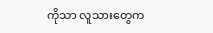ကိုသာ လူသားတွေက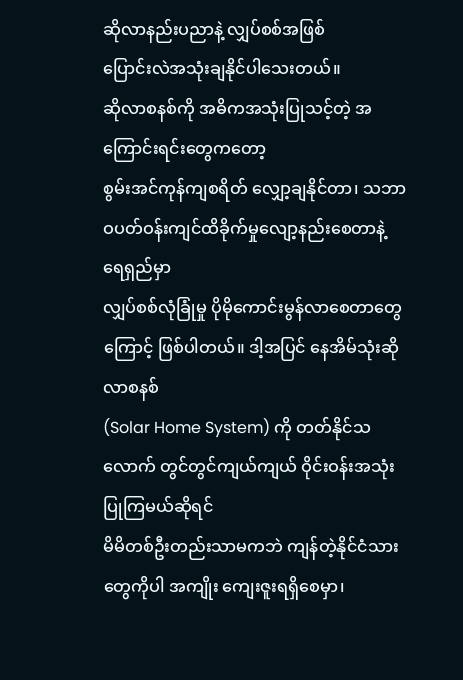ဆိုလာနည်းပညာနဲ့ လျှပ်စစ်အဖြစ်
ပြောင်းလဲအသုံးချနိုင်ပါသေးတယ်။
ဆိုလာစနစ်ကို အဓိကအသုံးပြုသင့်တဲ့ အကြောင်းရင်းတွေကတော့
စွမ်းအင်ကုန်ကျစရိတ် လျှော့ချနိုင်တာ၊ သဘာဝပတ်ဝန်းကျင်ထိခိုက်မှုလျော့နည်းစေတာနဲ့ ရေရှည်မှာ
လျှပ်စစ်လုံခြုံမှု ပိုမိုကောင်းမွန်လာစေတာတွေကြောင့် ဖြစ်ပါတယ်။ ဒါ့အပြင် နေအိမ်သုံးဆိုလာစနစ်
(Solar Home System) ကို တတ်နိုင်သလောက် တွင်တွင်ကျယ်ကျယ် ဝိုင်းဝန်းအသုံးပြုကြမယ်ဆိုရင်
မိမိတစ်ဦးတည်းသာမကဘဲ ကျန်တဲ့နိုင်ငံသားတွေကိုပါ အကျိုး ကျေးဇူးရရှိစေမှာ၊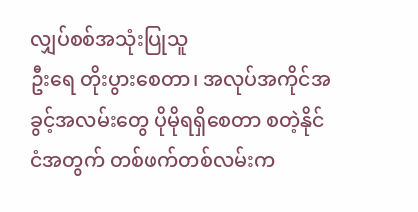လျှပ်စစ်အသုံးပြုသူ
ဦးရေ တိုးပွားစေတာ၊ အလုပ်အကိုင်အခွင့်အလမ်းတွေ ပိုမိုရရှိစေတာ စတဲ့နိုင်ငံအတွက် တစ်ဖက်တစ်လမ်းက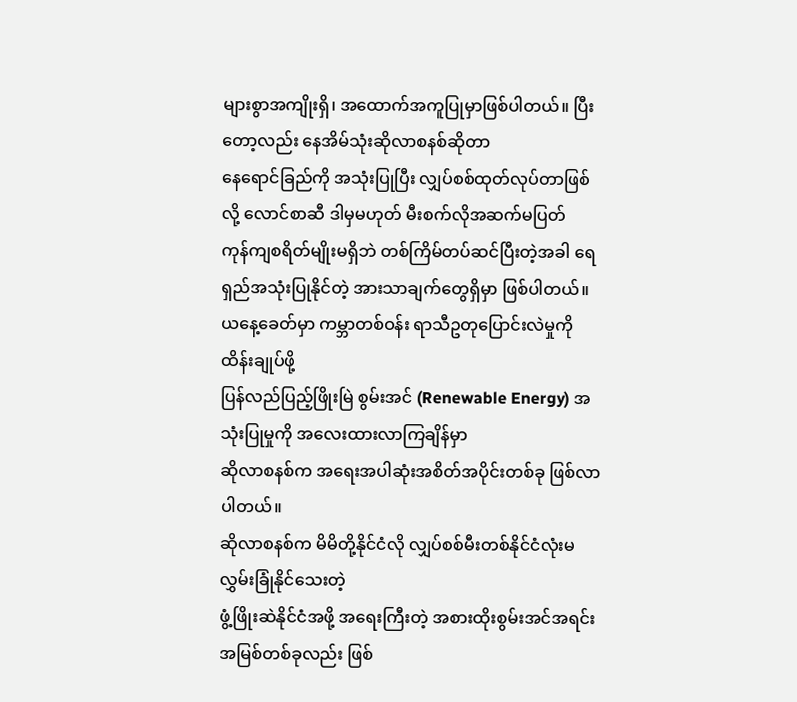များစွာအကျိုးရှိ၊ အထောက်အကူပြုမှာဖြစ်ပါတယ်။ ပြီးတော့လည်း နေအိမ်သုံးဆိုလာစနစ်ဆိုတာ
နေရောင်ခြည်ကို အသုံးပြုပြီး လျှပ်စစ်ထုတ်လုပ်တာဖြစ်လို့ လောင်စာဆီ ဒါမှမဟုတ် မီးစက်လိုအဆက်မပြတ်
ကုန်ကျစရိတ်မျိုးမရှိဘဲ တစ်ကြိမ်တပ်ဆင်ပြီးတဲ့အခါ ရေရှည်အသုံးပြုနိုင်တဲ့ အားသာချက်တွေရှိမှာ ဖြစ်ပါတယ်။
ယနေ့ခေတ်မှာ ကမ္ဘာတစ်ဝန်း ရာသီဥတုပြောင်းလဲမှုကို ထိန်းချုပ်ဖို့
ပြန်လည်ပြည့်ဖြိုးမြဲ စွမ်းအင် (Renewable Energy) အသုံးပြုမှုကို အလေးထားလာကြချိန်မှာ
ဆိုလာစနစ်က အရေးအပါဆုံးအစိတ်အပိုင်းတစ်ခု ဖြစ်လာပါတယ်။
ဆိုလာစနစ်က မိမိတို့နိုင်ငံလို လျှပ်စစ်မီးတစ်နိုင်ငံလုံးမလွှမ်းခြုံနိုင်သေးတဲ့
ဖွံ့ဖြိုးဆဲနိုင်ငံအဖို့ အရေးကြီးတဲ့ အစားထိုးစွမ်းအင်အရင်းအမြစ်တစ်ခုလည်း ဖြစ်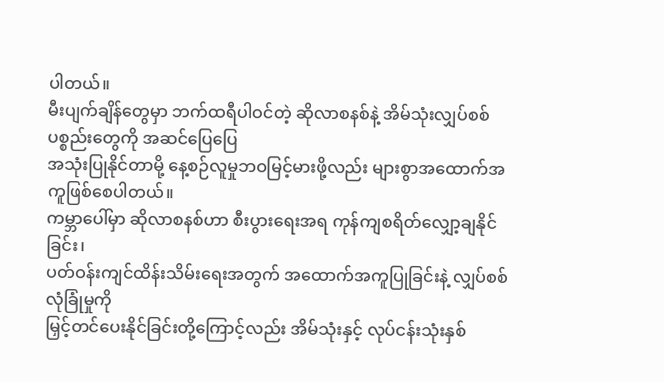ပါတယ်။
မီးပျက်ချိန်တွေမှာ ဘက်ထရီပါဝင်တဲ့ ဆိုလာစနစ်နဲ့ အိမ်သုံးလျှပ်စစ် ပစ္စည်းတွေကို အဆင်ပြေပြေ
အသုံးပြုနိုင်တာမို့ နေ့စဉ်လူမှုဘဝမြင့်မားဖို့လည်း များစွာအထောက်အကူဖြစ်စေပါတယ်။
ကမ္ဘာပေါ်မှာ ဆိုလာစနစ်ဟာ စီးပွားရေးအရ ကုန်ကျစရိတ်လျှော့ချနိုင်ခြင်း၊
ပတ်ဝန်းကျင်ထိန်းသိမ်းရေးအတွက် အထောက်အကူပြုခြင်းနဲ့ လျှပ်စစ်လုံခြုံမှုကို
မြှင့်တင်ပေးနိုင်ခြင်းတို့ကြောင့်လည်း အိမ်သုံးနှင့် လုပ်ငန်းသုံးနှစ်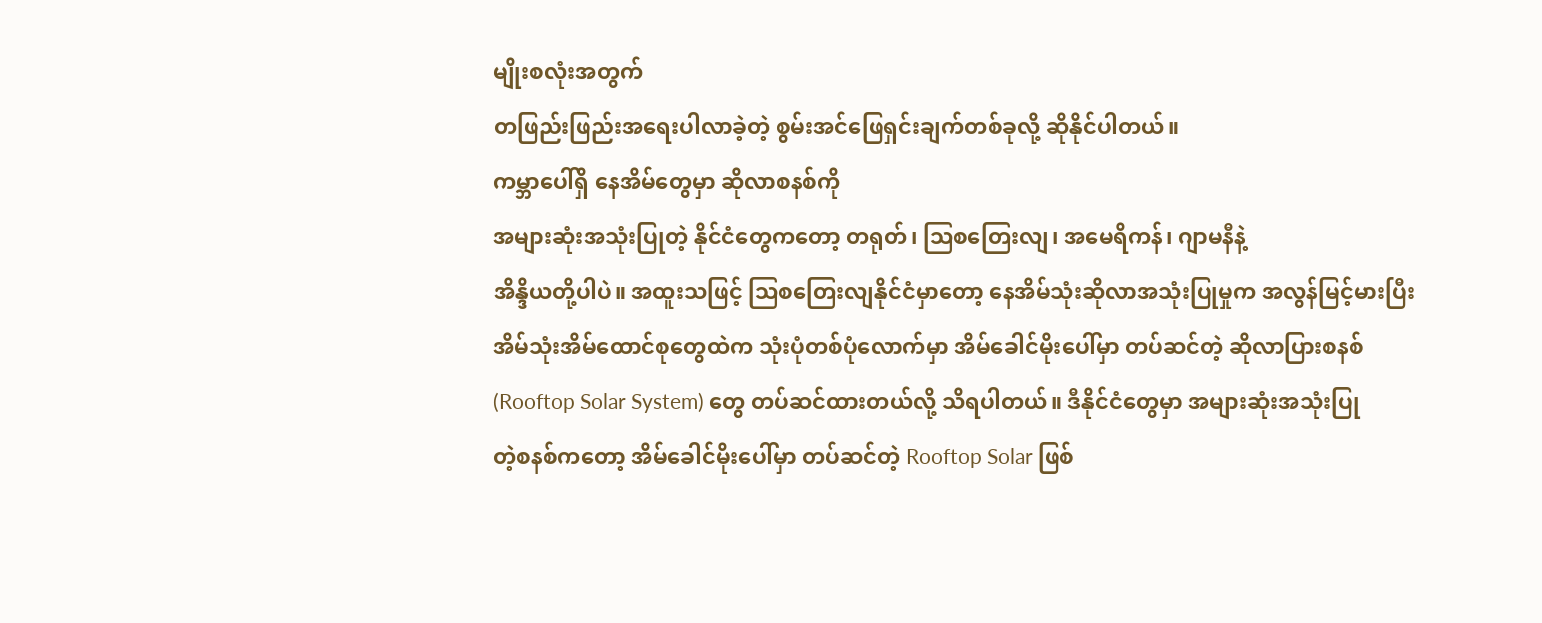မျိုးစလုံးအတွက်
တဖြည်းဖြည်းအရေးပါလာခဲ့တဲ့ စွမ်းအင်ဖြေရှင်းချက်တစ်ခုလို့ ဆိုနိုင်ပါတယ်။
ကမ္ဘာပေါ်ရှိ နေအိမ်တွေမှာ ဆိုလာစနစ်ကို
အများဆုံးအသုံးပြုတဲ့ နိုင်ငံတွေကတော့ တရုတ်၊ ဩစတြေးလျ၊ အမေရိကန်၊ ဂျာမနီနဲ့
အိန္ဒိယတို့ပါပဲ။ အထူးသဖြင့် ဩစတြေးလျနိုင်ငံမှာတော့ နေအိမ်သုံးဆိုလာအသုံးပြုမှုက အလွန်မြင့်မားပြီး
အိမ်သုံးအိမ်ထောင်စုတွေထဲက သုံးပုံတစ်ပုံလောက်မှာ အိမ်ခေါင်မိုးပေါ်မှာ တပ်ဆင်တဲ့ ဆိုလာပြားစနစ်
(Rooftop Solar System) တွေ တပ်ဆင်ထားတယ်လို့ သိရပါတယ်။ ဒီနိုင်ငံတွေမှာ အများဆုံးအသုံးပြု
တဲ့စနစ်ကတော့ အိမ်ခေါင်မိုးပေါ်မှာ တပ်ဆင်တဲ့ Rooftop Solar ဖြစ်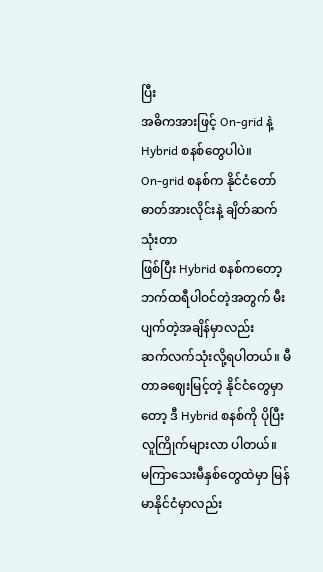ပြီး
အဓိကအားဖြင့် On-grid နဲ့ Hybrid စနစ်တွေပါပဲ။
On-grid စနစ်က နိုင်ငံတော်ဓာတ်အားလိုင်းနဲ့ ချိတ်ဆက်သုံးတာ
ဖြစ်ပြီး Hybrid စနစ်ကတော့ ဘက်ထရီပါဝင်တဲ့အတွက် မီးပျက်တဲ့အချိန်မှာလည်း
ဆက်လက်သုံးလို့ရပါတယ်။ မီတာခဈေးမြင့်တဲ့ နိုင်ငံတွေမှာတော့ ဒီ Hybrid စနစ်ကို ပိုပြီး လူကြိုက်များလာ ပါတယ်။
မကြာသေးမီနှစ်တွေထဲမှာ မြန်မာနိုင်ငံမှာလည်း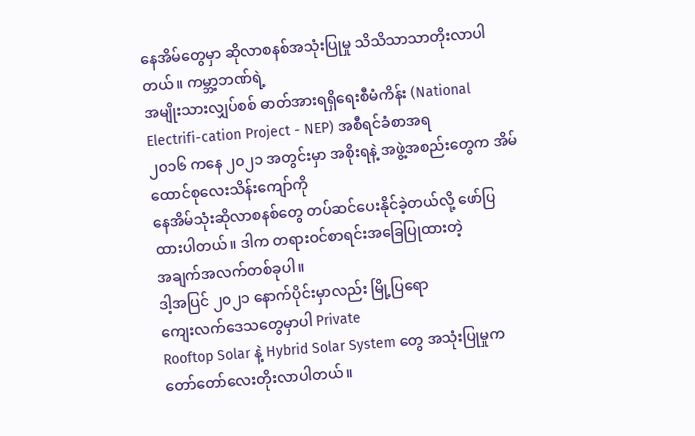နေအိမ်တွေမှာ ဆိုလာစနစ်အသုံးပြုမှု သိသိသာသာတိုးလာပါတယ်။ ကမ္ဘာ့ဘဏ်ရဲ့
အမျိုးသားလျှပ်စစ် ဓာတ်အားရရှိရေးစီမံကိန်း (National Electrifi-cation Project - NEP) အစီရင်ခံစာအရ
၂၀၁၆ ကနေ ၂၀၂၁ အတွင်းမှာ အစိုးရနဲ့ အဖွဲ့အစည်းတွေက အိမ်ထောင်စုလေးသိန်းကျော်ကို
နေအိမ်သုံးဆိုလာစနစ်တွေ တပ်ဆင်ပေးနိုင်ခဲ့တယ်လို့ ဖော်ပြထားပါတယ်။ ဒါက တရားဝင်စာရင်းအခြေပြုထားတဲ့
အချက်အလက်တစ်ခုပါ။
ဒါ့အပြင် ၂၀၂၁ နောက်ပိုင်းမှာလည်း မြို့ပြရော
ကျေးလက်ဒေသတွေမှာပါ Private
Rooftop Solar နဲ့ Hybrid Solar System တွေ အသုံးပြုမှုက
တော်တော်လေးတိုးလာပါတယ်။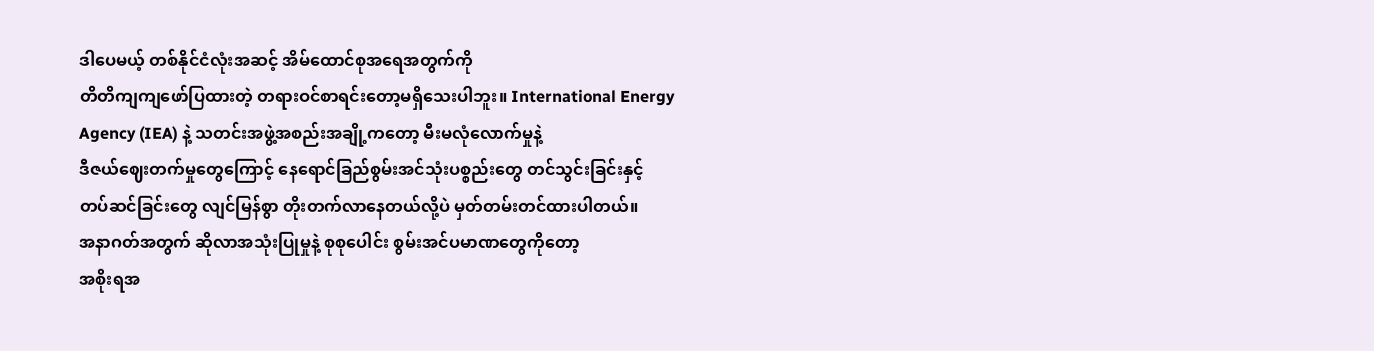ဒါပေမယ့် တစ်နိုင်ငံလုံးအဆင့် အိမ်ထောင်စုအရေအတွက်ကို
တိတိကျကျဖော်ပြထားတဲ့ တရားဝင်စာရင်းတော့မရှိသေးပါဘူး။ International Energy
Agency (IEA) နဲ့ သတင်းအဖွဲ့အစည်းအချို့ကတော့ မီးမလုံလောက်မှုနဲ့
ဒီဇယ်ဈေးတက်မှုတွေကြောင့် နေရောင်ခြည်စွမ်းအင်သုံးပစ္စည်းတွေ တင်သွင်းခြင်းနှင့်
တပ်ဆင်ခြင်းတွေ လျင်မြန်စွာ တိုးတက်လာနေတယ်လို့ပဲ မှတ်တမ်းတင်ထားပါတယ်။
အနာဂတ်အတွက် ဆိုလာအသုံးပြုမှုနဲ့ စုစုပေါင်း စွမ်းအင်ပမာဏတွေကိုတော့
အစိုးရအ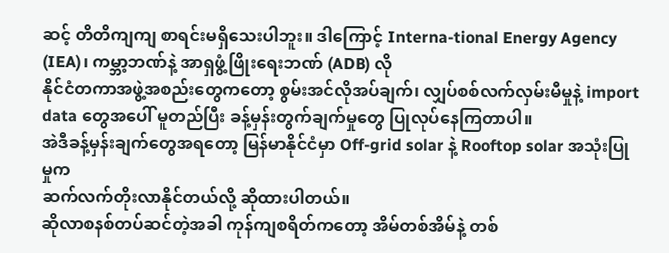ဆင့် တိတိကျကျ စာရင်းမရှိသေးပါဘူး။ ဒါကြောင့် Interna-tional Energy Agency (IEA)၊ ကမ္ဘာ့ဘဏ်နဲ့ အာရှဖွံ့ဖြိုးရေးဘဏ် (ADB) လို
နိုင်ငံတကာအဖွဲ့အစည်းတွေကတော့ စွမ်းအင်လိုအပ်ချက်၊ လျှပ်စစ်လက်လှမ်းမီမှုနဲ့ import
data တွေအပေါ် မူတည်ပြီး ခန့်မှန်းတွက်ချက်မှုတွေ ပြုလုပ်နေကြတာပါ။
အဲဒီခန့်မှန်းချက်တွေအရတော့ မြန်မာနိုင်ငံမှာ Off-grid solar နဲ့ Rooftop solar အသုံးပြုမှုက
ဆက်လက်တိုးလာနိုင်တယ်လို့ ဆိုထားပါတယ်။
ဆိုလာစနစ်တပ်ဆင်တဲ့အခါ ကုန်ကျစရိတ်ကတော့ အိမ်တစ်အိမ်နဲ့ တစ်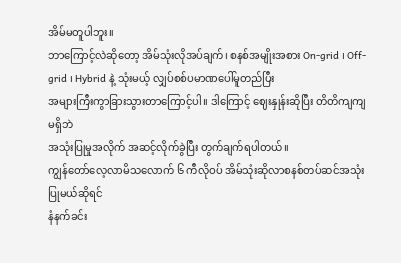အိမ်မတူပါဘူး။
ဘာကြောင့်လဲဆိုတော့ အိမ်သုံးလိုအပ်ချက်၊ စနစ်အမျိုးအစား On-grid ၊ Off-grid ၊ Hybrid နဲ့ သုံးမယ့် လျှပ်စစ်ပမာဏပေါ်မူတည်ပြီး
အများကြီးကွာခြားသွားတာကြောင့်ပါ။ ဒါကြောင့် ဈေးနှုန်းဆိုပြီး တိတိကျကျမရှိဘဲ
အသုံးပြုမှုအလိုက် အဆင့်လိုက်ခွဲပြီး တွက်ချက်ရပါတယ်။
ကျွန်တော်လေ့လာမိသလောက် ၆ ကီလိုဝပ် အိမ်သုံးဆိုလာစနစ်တပ်ဆင်အသုံးပြုမယ်ဆိုရင်
နံနက်ခင်း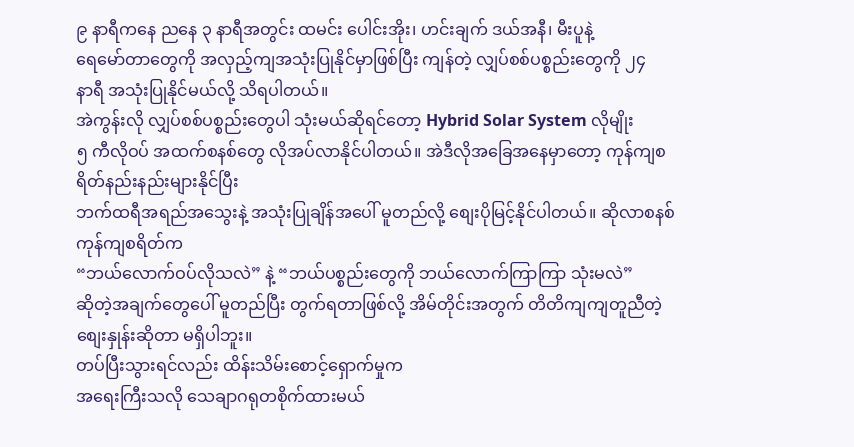၉ နာရီကနေ ညနေ ၃ နာရီအတွင်း ထမင်း ပေါင်းအိုး၊ ဟင်းချက် ဒယ်အနီ၊ မီးပူနဲ့
ရေမော်တာတွေကို အလှည့်ကျအသုံးပြုနိုင်မှာဖြစ်ပြီး ကျန်တဲ့ လျှပ်စစ်ပစ္စည်းတွေကို ၂၄
နာရီ အသုံးပြုနိုင်မယ်လို့ သိရပါတယ်။
အဲကွန်းလို လျှပ်စစ်ပစ္စည်းတွေပါ သုံးမယ်ဆိုရင်တော့ Hybrid Solar System လိုမျိုး
၅ ကီလိုဝပ် အထက်စနစ်တွေ လိုအပ်လာနိုင်ပါတယ်။ အဲဒီလိုအခြေအနေမှာတော့ ကုန်ကျစရိတ်နည်းနည်းများနိုင်ပြီး
ဘက်ထရီအရည်အသွေးနဲ့ အသုံးပြုချိန်အပေါ် မူတည်လို့ စျေးပိုမြင့်နိုင်ပါတယ်။ ဆိုလာစနစ်ကုန်ကျစရိတ်က
“ဘယ်လောက်ဝပ်လိုသလဲ” နဲ့ “ဘယ်ပစ္စည်းတွေကို ဘယ်လောက်ကြာကြာ သုံးမလဲ”
ဆိုတဲ့အချက်တွေပေါ် မူတည်ပြီး တွက်ရတာဖြစ်လို့ အိမ်တိုင်းအတွက် တိတိကျကျတူညီတဲ့
စျေးနှုန်းဆိုတာ မရှိပါဘူး။
တပ်ပြီးသွားရင်လည်း ထိန်းသိမ်းစောင့်ရှောက်မှုက
အရေးကြီးသလို သေချာဂရုတစိုက်ထားမယ်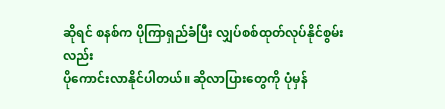ဆိုရင် စနစ်က ပိုကြာရှည်ခံပြီး လျှပ်စစ်ထုတ်လုပ်နိုင်စွမ်းလည်း
ပိုကောင်းလာနိုင်ပါတယ်။ ဆိုလာပြားတွေကို ပုံမှန်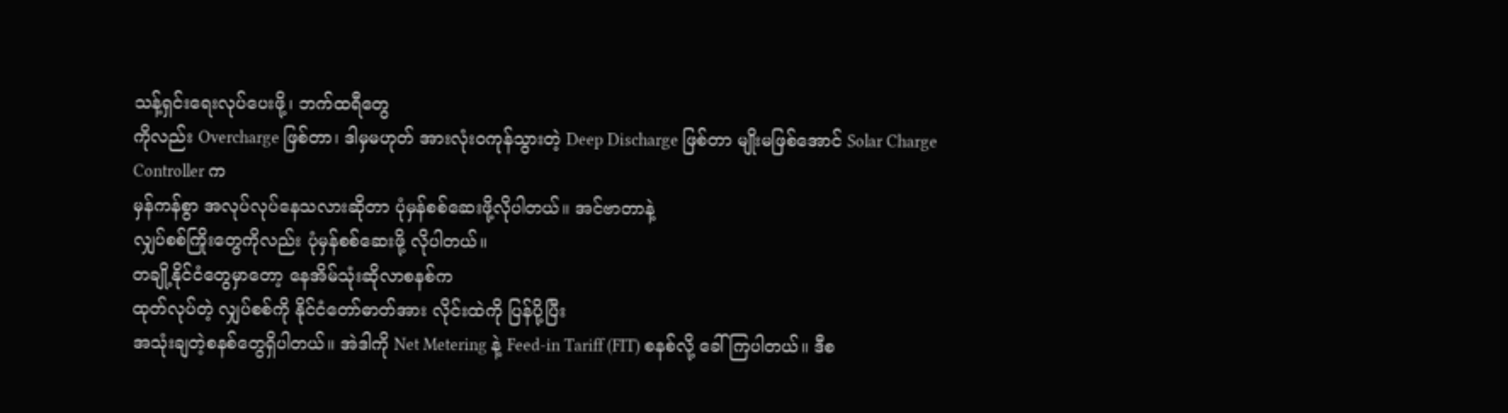သန့်ရှင်းရေးလုပ်ပေးဖို့၊ ဘက်ထရီတွေ
ကိုလည်း Overcharge ဖြစ်တာ၊ ဒါမှမဟုတ် အားလုံးဝကုန်သွားတဲ့ Deep Discharge ဖြစ်တာ မျိုးမဖြစ်အောင် Solar Charge Controller က
မှန်ကန်စွာ အလုပ်လုပ်နေသလားဆိုတာ ပုံမှန်စစ်ဆေးဖို့လိုပါတယ်။ အင်ဗာတာနဲ့
လျှပ်စစ်ကြိုးတွေကိုလည်း ပုံမှန်စစ်ဆေးဖို့ လိုပါတယ်။
တချို့နိုင်ငံတွေမှာတော့ နေအိမ်သုံးဆိုလာစနစ်က
ထုတ်လုပ်တဲ့ လျှပ်စစ်ကို နိုင်ငံတော်ဓာတ်အား လိုင်းထဲကို ပြန်ပို့ပြီး
အသုံးချတဲ့စနစ်တွေရှိပါတယ်။ အဲဒါကို Net Metering နဲ့ Feed-in Tariff (FIT) စနစ်လို့ ခေါ်ကြပါတယ်။ ဒီစ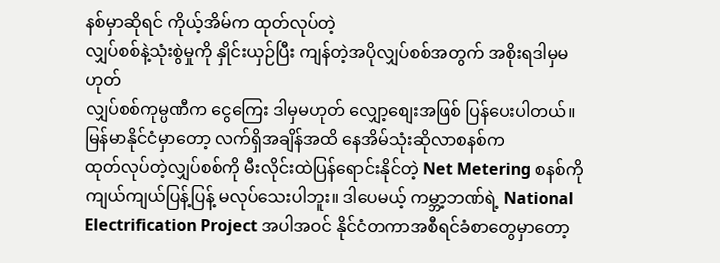နစ်မှာဆိုရင် ကိုယ့်အိမ်က ထုတ်လုပ်တဲ့
လျှပ်စစ်နဲ့သုံးစွဲမှုကို နှိုင်းယှဉ်ပြီး ကျန်တဲ့အပိုလျှပ်စစ်အတွက် အစိုးရဒါမှမဟုတ်
လျှပ်စစ်ကုမ္ပဏီက ငွေကြေး ဒါမှမဟုတ် လျှော့စျေးအဖြစ် ပြန်ပေးပါတယ်။
မြန်မာနိုင်ငံမှာတော့ လက်ရှိအချိန်အထိ နေအိမ်သုံးဆိုလာစနစ်က
ထုတ်လုပ်တဲ့လျှပ်စစ်ကို မီးလိုင်းထဲပြန်ရောင်းနိုင်တဲ့ Net Metering စနစ်ကို
ကျယ်ကျယ်ပြန့်ပြန့် မလုပ်သေးပါဘူး။ ဒါပေမယ့် ကမ္ဘာ့ဘဏ်ရဲ့ National
Electrification Project အပါအဝင် နိုင်ငံတကာအစီရင်ခံစာတွေမှာတော့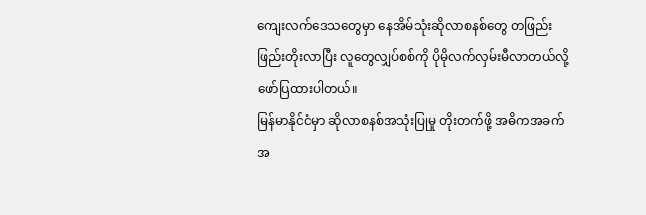ကျေးလက်ဒေသတွေမှာ နေအိမ်သုံးဆိုလာစနစ်တွေ တဖြည်းဖြည်းတိုးလာပြီး လူတွေလျှပ်စစ်ကို ပိုမိုလက်လှမ်းမီလာတယ်လို့
ဖော်ပြထားပါတယ်။
မြန်မာနိုင်ငံမှာ ဆိုလာစနစ်အသုံးပြုမှု တိုးတက်ဖို့ အဓိကအခက်အ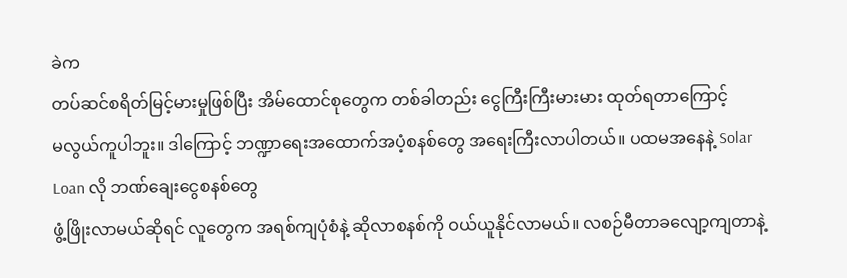ခဲက
တပ်ဆင်စရိတ်မြင့်မားမှုဖြစ်ပြီး အိမ်ထောင်စုတွေက တစ်ခါတည်း ငွေကြီးကြီးမားမား ထုတ်ရတာကြောင့်
မလွယ်ကူပါဘူး။ ဒါကြောင့် ဘဏ္ဍာရေးအထောက်အပံ့စနစ်တွေ အရေးကြီးလာပါတယ်။ ပထမအနေနဲ့ Solar Loan လို ဘဏ်ချေးငွေစနစ်တွေ
ဖွံ့ဖြိုးလာမယ်ဆိုရင် လူတွေက အရစ်ကျပုံစံနဲ့ ဆိုလာစနစ်ကို ဝယ်ယူနိုင်လာမယ်။ လစဉ်မီတာခလျော့ကျတာနဲ့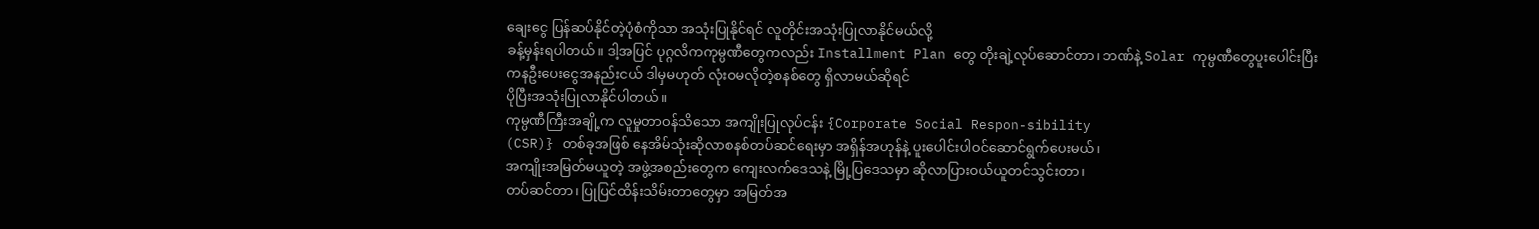ချေးငွေ ပြန်ဆပ်နိုင်တဲ့ပုံစံကိုသာ အသုံးပြုနိုင်ရင် လူတိုင်းအသုံးပြုလာနိုင်မယ်လို့
ခန့်မှန်းရပါတယ်။ ဒါ့အပြင် ပုဂ္ဂလိကကုမ္ပဏီတွေကလည်း Installment Plan တွေ တိုးချဲ့လုပ်ဆောင်တာ၊ ဘဏ်နဲ့ Solar ကုမ္ပဏီတွေပူးပေါင်းပြီး
ကနဦးပေးငွေအနည်းငယ် ဒါမှမဟုတ် လုံးဝမလိုတဲ့စနစ်တွေ ရှိလာမယ်ဆိုရင်
ပိုပြီးအသုံးပြုလာနိုင်ပါတယ်။
ကုမ္ပဏီကြီးအချို့က လူမှုတာဝန်သိသော အကျိုးပြုလုပ်ငန်း {Corporate Social Respon-sibility
(CSR)} တစ်ခုအဖြစ် နေအိမ်သုံးဆိုလာစနစ်တပ်ဆင်ရေးမှာ အရှိန်အဟုန်နဲ့ ပူးပေါင်းပါဝင်ဆောင်ရွက်ပေးမယ်၊
အကျိုးအမြတ်မယူတဲ့ အဖွဲ့အစည်းတွေက ကျေးလက်ဒေသနဲ့ မြို့ပြဒေသမှာ ဆိုလာပြားဝယ်ယူတင်သွင်းတာ၊
တပ်ဆင်တာ၊ ပြုပြင်ထိန်းသိမ်းတာတွေမှာ အမြတ်အ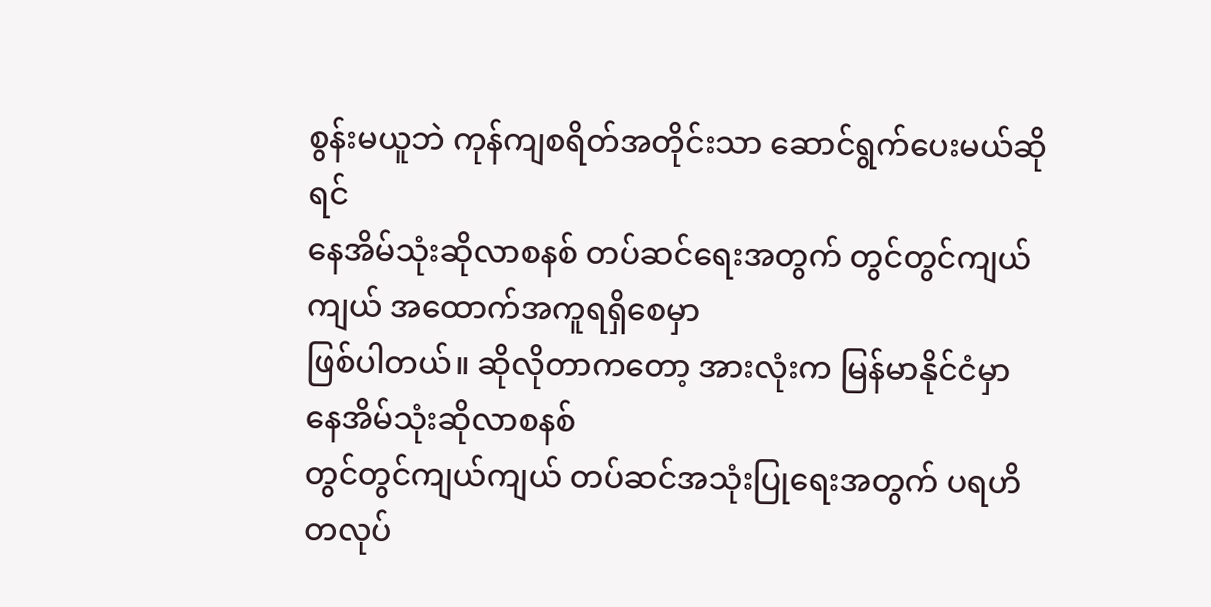စွန်းမယူဘဲ ကုန်ကျစရိတ်အတိုင်းသာ ဆောင်ရွက်ပေးမယ်ဆိုရင်
နေအိမ်သုံးဆိုလာစနစ် တပ်ဆင်ရေးအတွက် တွင်တွင်ကျယ်ကျယ် အထောက်အကူရရှိစေမှာ
ဖြစ်ပါတယ်။ ဆိုလိုတာကတော့ အားလုံးက မြန်မာနိုင်ငံမှာ နေအိမ်သုံးဆိုလာစနစ်
တွင်တွင်ကျယ်ကျယ် တပ်ဆင်အသုံးပြုရေးအတွက် ပရဟိတလုပ်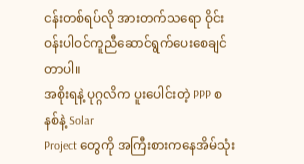ငန်းတစ်ရပ်လို အားတက်သရော ဝိုင်းဝန်းပါဝင်ကူညီဆောင်ရွက်ပေးစေချင်တာပါ။
အစိုးရနဲ့ ပုဂ္ဂလိက ပူးပေါင်းတဲ့ PPP စနစ်နဲ့ Solar
Project တွေကို အကြီးစားကနေအိမ်သုံး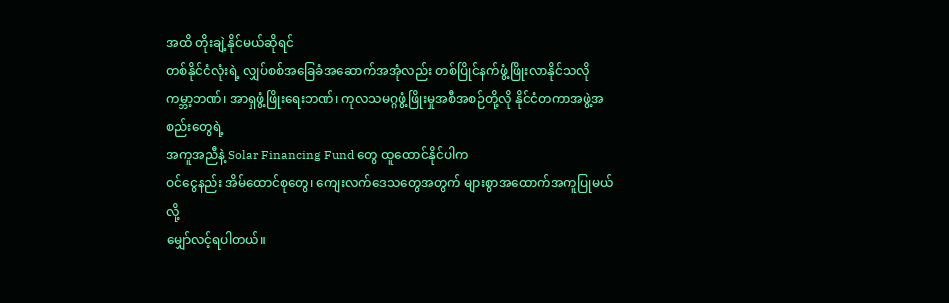အထိ တိုးချဲ့နိုင်မယ်ဆိုရင်
တစ်နိုင်ငံလုံးရဲ့ လျှပ်စစ်အခြေခံအဆောက်အအုံလည်း တစ်ပြိုင်နက်ဖွံ့ဖြိုးလာနိုင်သလို
ကမ္ဘာ့ဘဏ်၊ အာရှဖွံ့ဖြိုးရေးဘဏ်၊ ကုလသမဂ္ဂဖွံ့ဖြိုးမှုအစီအစဉ်တို့လို နိုင်ငံတကာအဖွဲ့အစည်းတွေရဲ့
အကူအညီနဲ့ Solar Financing Fund တွေ ထူထောင်နိုင်ပါက
ဝင်ငွေနည်း အိမ်ထောင်စုတွေ၊ ကျေးလက်ဒေသတွေအတွက် များစွာအထောက်အကူပြုမယ်လို့
မျှော်လင့်ရပါတယ်။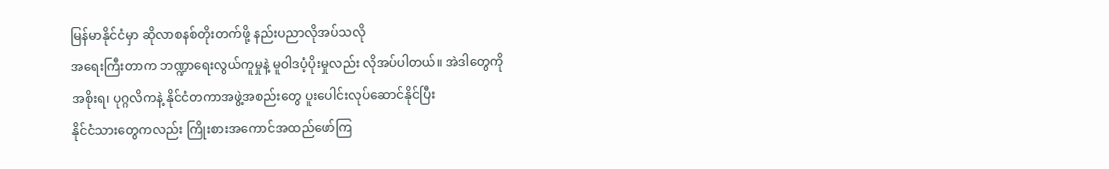မြန်မာနိုင်ငံမှာ ဆိုလာစနစ်တိုးတက်ဖို့ နည်းပညာလိုအပ်သလို
အရေးကြီးတာက ဘဏ္ဍာရေးလွယ်ကူမှုနဲ့ မူဝါဒပံ့ပိုးမှုလည်း လိုအပ်ပါတယ်။ အဲဒါတွေကို
အစိုးရ၊ ပုဂ္ဂလိကနဲ့ နိုင်ငံတကာအဖွဲ့အစည်းတွေ ပူးပေါင်းလုပ်ဆောင်နိုင်ပြီး
နိုင်ငံသားတွေကလည်း ကြိုးစားအကောင်အထည်ဖော်ကြ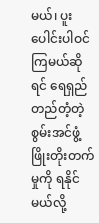မယ်၊ ပူးပေါင်းပါဝင်ကြမယ်ဆိုရင် ရေရှည်တည်တံ့တဲ့
စွမ်းအင်ဖွံ့ဖြိုးတိုးတက်မှုကို ရနိုင်မယ်လို့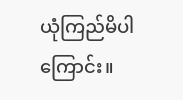ယုံကြည်မိပါကြောင်း။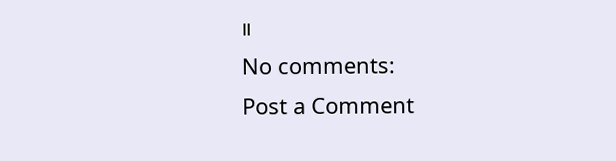။
No comments:
Post a Comment